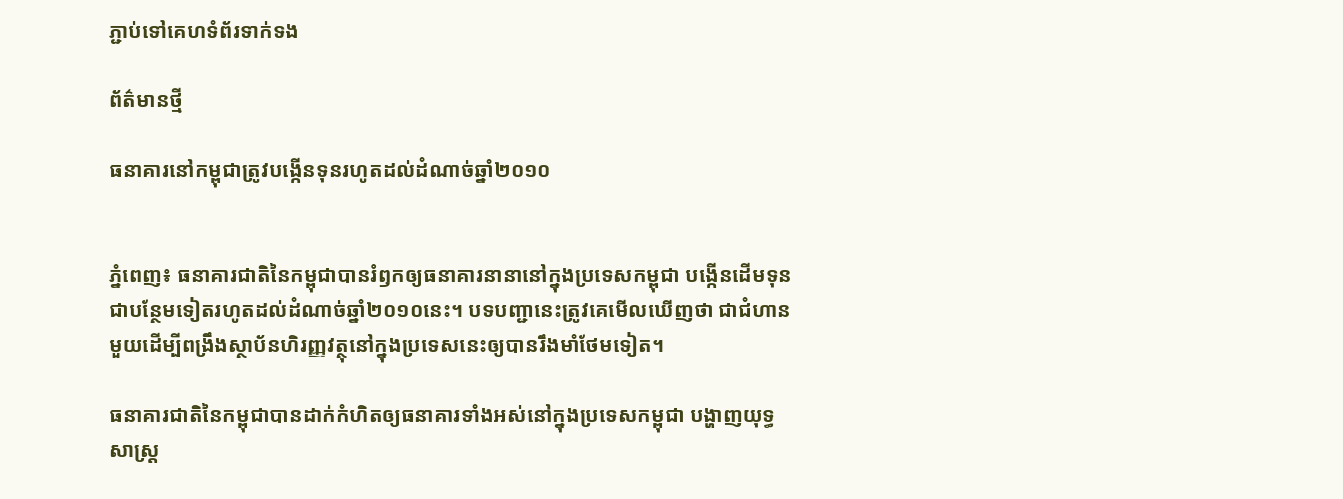ភ្ជាប់ទៅគេហទំព័រទាក់ទង

ព័ត៌មានថ្មី

ធនាគារនៅកម្ពុជាត្រូវបង្កើនទុនរហូតដល់ដំណាច់ឆ្នាំ២០១០


ភ្នំពេញ៖ ធនាគារជាតិនៃកម្ពុជាបានរំឭកឲ្យធនាគារនានានៅក្នុងប្រទេសកម្ពុជា បង្កើនដើមទុនជាបន្ថែមទៀតរហូតដល់ដំណាច់ឆ្នាំ២០១០នេះ។ បទបញ្ជានេះត្រូវគេមើលឃើញថា ជាជំហានមួយដើម្បីពង្រឹងស្ថាប័នហិរញ្ញវត្ថុនៅក្នុងប្រទេសនេះឲ្យបានរឹងមាំថែមទៀត។

ធនាគារជាតិនៃកម្ពុជាបានដាក់កំហិតឲ្យធនាគារទាំងអស់នៅក្នុងប្រទេសកម្ពុជា បង្ហាញយុទ្ធសាស្ដ្រ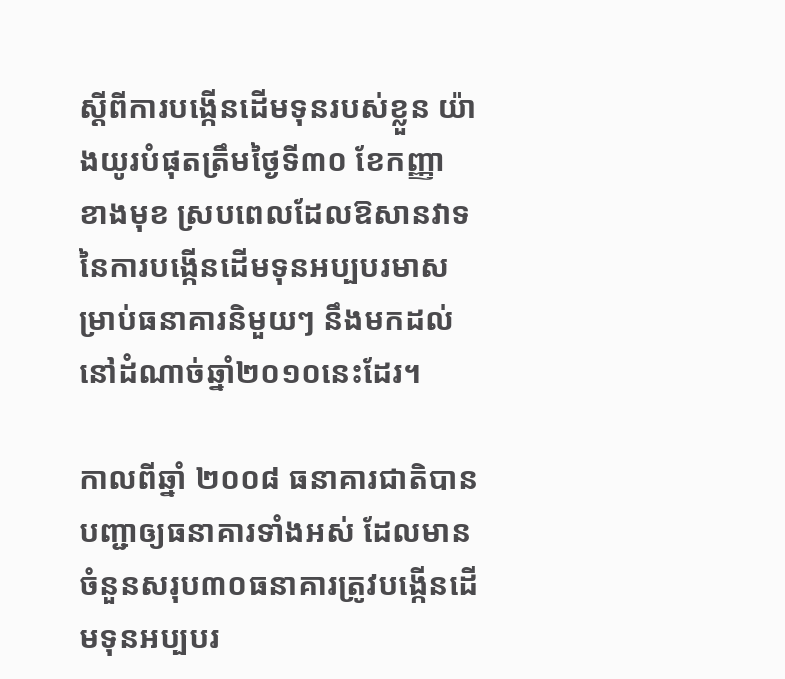ស្ដីពីការបង្កើនដើមទុនរបស់ខ្លួន យ៉ាងយូរបំផុតត្រឹមថ្ងៃទី៣០ ខែកញ្ញា ខាងមុខ ស្របពេលដែលឱសានវាទនៃការបង្កើនដើមទុនអប្បបរមាសម្រាប់ធនាគារនិមួយៗ នឹងមកដល់នៅដំណាច់ឆ្នាំ២០១០នេះដែរ។

កាលពីឆ្នាំ ២០០៨ ធនាគារជាតិបានបញ្ជាឲ្យធនាគារទាំងអស់ ដែលមានចំនួនសរុប៣០ធនាគារត្រូវបង្កើនដើមទុនអប្បបរ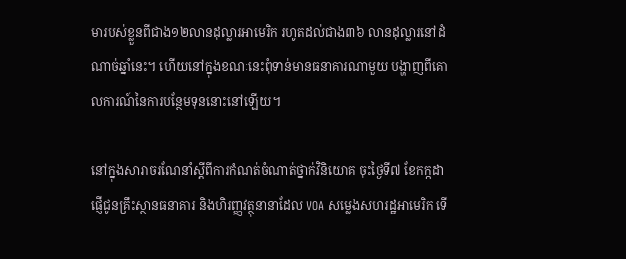មារបស់ខ្លួនពីជាង១២លានដុល្លារអាមេរិក រហូតដល់ជាង៣៦ លានដុល្លារនៅដំណាច់ឆ្នាំនេះ។ ហើយនៅក្នុងខណៈនេះពុំទាន់មានធនាគារណាមួយ បង្ហាញពីគោលការណ៍នៃការបន្ថែមទុននោះនៅឡើយ។

នៅក្នុងសារាចរណែនាំស្តីពីការកំណត់ចំណាត់ថ្នាក់វិនិយោគ ចុះថ្ងៃទី៧ ខែកក្កដា ផ្ញើជូនគ្រឹះស្ថានធនាគារ និងហិរញ្ញវត្ថុនានាដែល VOA សម្លេងសហរដ្ឋអាមេរិក ទើ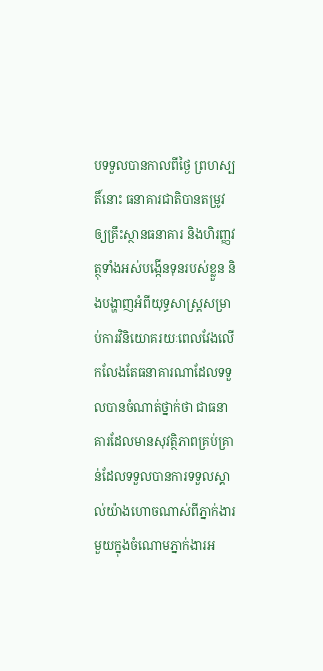បទទួលបានកាលពីថ្ងៃ ព្រហស្បតិ៍នោះ ធនាគារជាតិបានតម្រូវឲ្យគ្រឹះស្ថានធនាគារ និងហិរញ្ញវត្ថុទាំងអស់បង្កើនទុនរបស់ខ្លួន និងបង្ហាញអំពីយុទ្ធសាស្រ្ដសម្រាប់ការវិនិយោគរយៈពេលវែងលើកលែងតែធនាគារណាដែលទទួលបានចំណាត់ថ្នាក់ថា ជាធនាគារដែលមានសុវត្ថិភាពគ្រប់គ្រាន់ដែលទទួលបានការទទួលស្គាល់យ៉ាងហោចណាស់ពីភ្នាក់ងារមួយក្នុងចំណោមភ្នាក់ងារអ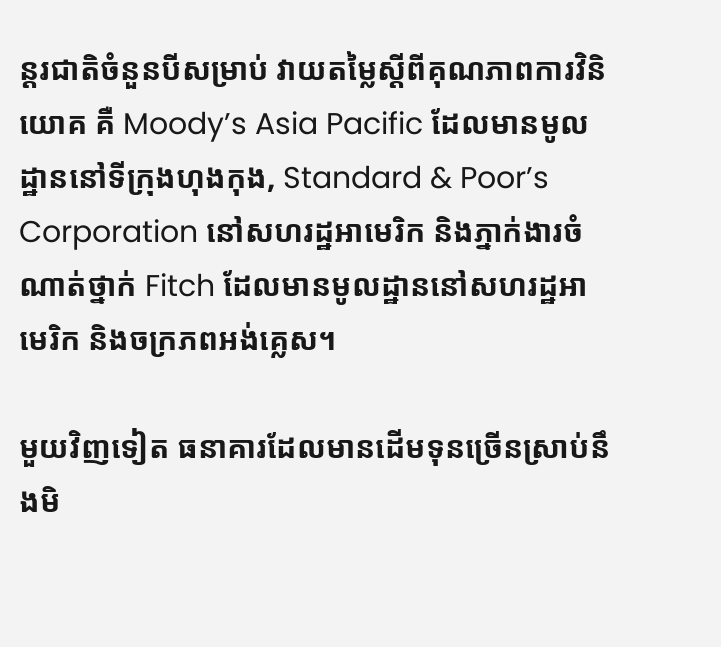ន្តរជាតិចំនួនបីសម្រាប់ វាយតម្លៃស្ដីពីគុណភាពការវិនិយោគ គឺ Moody’s Asia Pacific ដែលមានមូលដ្ឋាននៅទីក្រុងហុងកុង, Standard & Poor’s Corporation នៅសហរដ្ឋអាមេរិក និងភ្នាក់ងារចំណាត់ថ្នាក់ Fitch ដែលមានមូលដ្ឋាននៅសហរដ្ឋអាមេរិក និងចក្រភពអង់គ្លេស។

មួយវិញទៀត ធនាគារដែលមានដើមទុនច្រើនស្រាប់នឹងមិ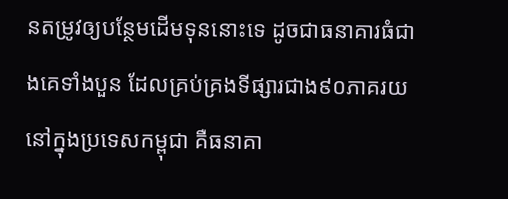នតម្រូវឲ្យបន្ថែមដើមទុននោះទេ ដូចជាធនាគារធំជាងគេទាំងបួន ដែលគ្រប់គ្រងទីផ្សារជាង៩០ភាគរយ នៅក្នុងប្រទេសកម្ពុជា គឺធនាគា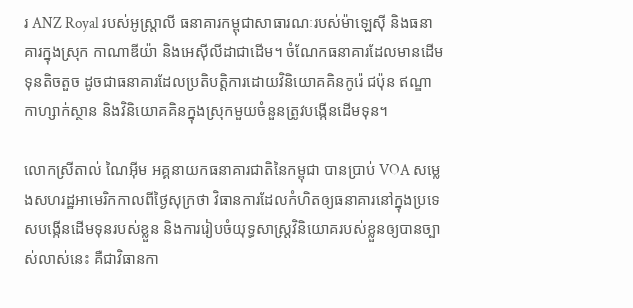រ ANZ Royal របស់អូស្ត្រាលី ធនាគារកម្ពុជាសាធារណៈរបស់ម៉ាឡេស៊ី និងធនាគារក្នុងស្រុក កាណាឌីយ៉ា និងអេស៊ីលីដាជាដើម។ ចំណែកធនាគារដែលមានដើមទុនតិចតួច ដូចជាធនាគារដែលប្រតិបត្តិការដោយវិនិយោគគិនកូរ៉េ ជប៉ុន ឥណ្ឌា កាហ្សាក់ស្ថាន និងវិនិយោគគិនក្នុងស្រុកមួយចំនួនត្រូវបង្កើនដើមទុន។

លោកស្រីតាល់ ណៃអ៊ីម អគ្គនាយកធនាគារជាតិនៃកម្ពុជា បានប្រាប់ VOA សម្លេងសហរដ្ឋអាមេរិកកាលពីថ្ងៃសុក្រថា វិធានការដែលកំហិតឲ្យធនាគារនៅក្នុងប្រទេសបង្កើនដើមទុនរបស់ខ្លួន និងការរៀបចំយុទ្ធសាស្រ្ដវិនិយោគរបស់ខ្លួនឲ្យបានច្បាស់លាស់នេះ គឺជាវិធានកា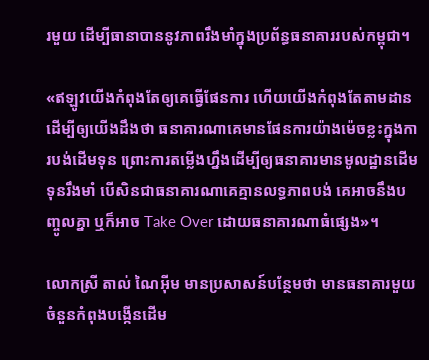រមួយ ដើម្បីធានាបាននូវភាពរឹងមាំក្នុងប្រព័ន្ធធនាគាររបស់កម្ពុជា។

«ឥឡូវយើងកំពុងតែឲ្យគេធ្វើផែនការ ហើយយើងកំពុងតែតាមដាន ដើម្បីឲ្យយើងដឹងថា ធនាគារណាគេមានផែនការយ៉ាងម៉េចខ្លះក្នុងការបង់ដើមទុន ព្រោះការតម្លើងហ្នឹងដើម្បីឲ្យធនាគារមានមូលដ្ឋានដើមទុនរឹងមាំ បើសិនជាធនាគារណាគេគ្មានលទ្ធភាពបង់ គេអាចនឹងបញ្ចូលគ្នា ឬក៏អាច Take Over ដោយធនាគារណាធំផ្សេង»។

លោកស្រី តាល់ ណៃអ៊ីម មានប្រសាសន៍បន្ថែមថា មានធនាគារមួយចំនួនកំពុងបង្កើនដើម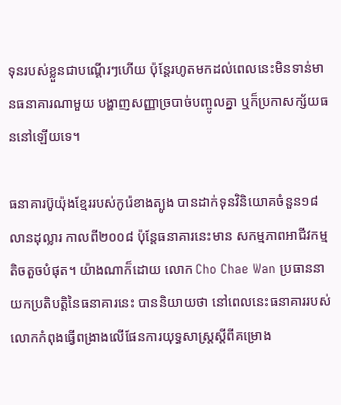ទុនរបស់ខ្លួនជាបណ្តើរៗហើយ ប៉ុន្តែរហូតមកដល់ពេលនេះមិនទាន់មានធនាគារណាមួយ បង្ហាញសញ្ញាច្របាច់បញ្ចូលគ្នា ឬក៏ប្រកាសក្ស័យធននៅឡើយទេ។

ធនាគារប៊ូយ៉ុងខ្មែររបស់កូរ៉េខាងត្បូង បានដាក់ទុនវិនិយោគចំនួន១៨លានដុល្លារ កាលពី២០០៨ ប៉ុន្តែធនាគារនេះមាន សកម្មភាពអាជីវកម្មតិចតួចបំផុត។ យ៉ាងណាក៏ដោយ លោក Cho Chae Wan ប្រធាននាយកប្រតិបត្តិនៃធនាគារនេះ បាននិយាយថា នៅពេលនេះធនាគាររបស់លោកកំពុងធ្វើពង្រាងលើផែនការយុទ្ធសាស្ត្រស្តីពីគម្រោង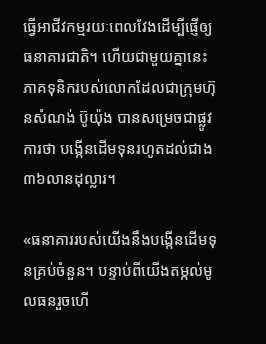ធ្វើអាជីវកម្មរយៈពេលវែងដើម្បីផ្ញើឲ្យធនាគារជាតិ។ ហើយជាមួយគ្នានេះ  ភាគទុនិករបស់លោកដែលជាក្រុមហ៊ុនសំណង់ ប៊ូយ៉ុង បានសម្រេចជាផ្លូវការថា បង្កើនដើមទុនរហូតដល់ជាង៣៦លានដុល្លារ។

«ធនាគាររបស់យើងនឹងបង្កើនដើមទុនគ្រប់ចំនួន។ បន្ទាប់ពីយើងតម្កល់មូលធនរួចហើ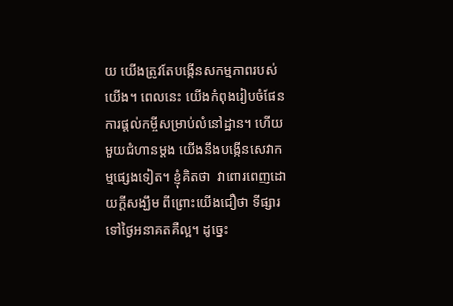យ យើងត្រូវតែបង្កើនសកម្មភាពរបស់យើង។ ពេលនេះ យើងកំពុងរៀបចំផែនការផ្តល់កម្ចីសម្រាប់លំនៅដ្ឋាន។ ហើយមួយជំហានម្តង យើងនឹងបង្កើនសេវាកម្មផ្សេងទៀត។ ខ្ញុំគិតថា  វាពោរពេញដោយក្តីសង្ឃឹម ពីព្រោះយើងជឿថា ទីផ្សារទៅថ្ងៃអនាគតគឺល្អ។ ដូច្នេះ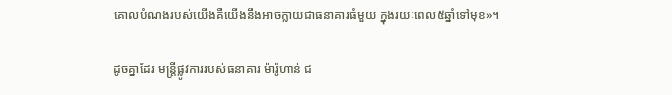គោលបំណងរបស់យើងគឺយើងនឹងអាចក្លាយជាធនាគារធំមួយ ក្នុងរយៈពេល៥ឆ្នាំទៅមុខ»។

ដូចគ្នាដែរ មន្ត្រីផ្លូវការរបស់ធនាគារ ម៉ារ៉ូហាន់ ជ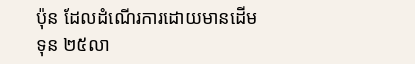ប៉ុន ដែលដំណើរការដោយមានដើមទុន ២៥លា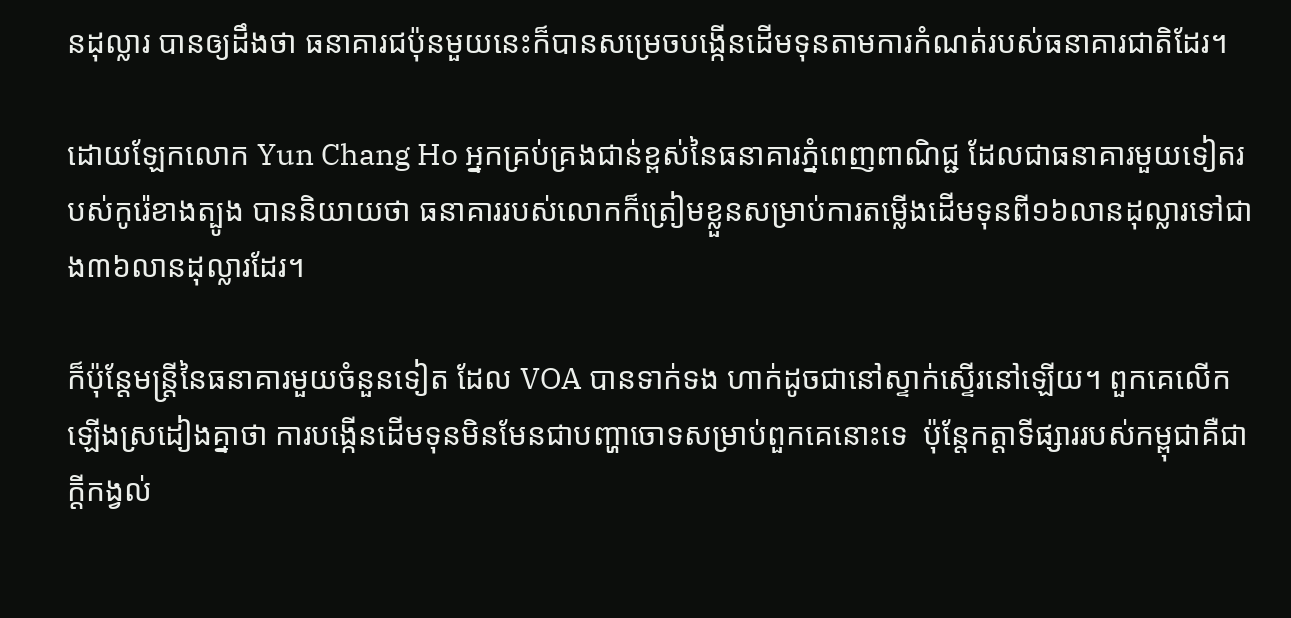នដុល្លារ បានឲ្យដឹងថា ធនាគារជប៉ុនមួយនេះក៏បានសម្រេចបង្កើនដើមទុនតាមការកំណត់របស់ធនាគារជាតិដែរ។

ដោយឡែកលោក Yun Chang Ho អ្នកគ្រប់គ្រងជាន់ខ្ពស់នៃធនាគារភ្នំពេញពាណិជ្ជ ដែលជាធនាគារមួយទៀតរបស់កូរ៉េខាងត្បូង បាននិយាយថា ធនាគាររបស់លោកក៏ត្រៀមខ្លួនសម្រាប់ការតម្លើងដើមទុនពី១៦លានដុល្លារទៅជាង៣៦លានដុល្លារដែរ។

ក៏ប៉ុន្តែមន្ត្រីនៃធនាគារមួយចំនួនទៀត ដែល VOA បានទាក់ទង ហាក់ដូចជានៅស្ទាក់ស្ទើរនៅឡើយ។ ពួកគេលើកឡើងស្រដៀងគ្នាថា ការបង្កើនដើមទុនមិនមែនជាបញ្ហាចោទសម្រាប់ពួកគេនោះទេ  ប៉ុន្តែកត្តាទីផ្សាររបស់កម្ពុជាគឺជាក្តីកង្វល់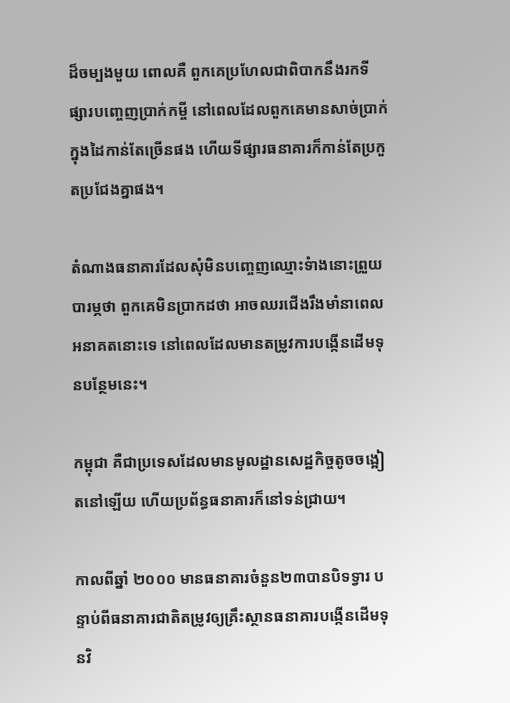ដ៏ចម្បងមួយ ពោលគឺ ពួកគេប្រហែលជាពិបាកនឹងរកទីផ្សារបញ្ចេញប្រាក់កម្ចី នៅពេលដែលពួកគេមានសាច់ប្រាក់ក្នុងដៃកាន់តែច្រើនផង ហើយទីផ្សារធនាគារក៏កាន់តែប្រកួតប្រជែងគ្នាផង។

តំណាងធនាគារដែលសុំមិនបញ្ចេញឈ្មោះទំាងនោះព្រួយបារម្ភថា ពួកគេមិនប្រាកដថា អាចឈរជើងរឹងមាំនាពេលអនាគតនោះទេ នៅពេលដែលមានតម្រូវការបង្កើនដើមទុនបន្ថែមនេះ។

កម្ពុជា គឺជាប្រទេសដែលមានមូលដ្ឋានសេដ្ឋកិច្ចតូចចង្អៀតនៅឡើយ ហើយប្រព័ន្ធធនាគារក៏នៅទន់ជ្រាយ។

កាលពីឆ្នាំ ២០០០ មានធនាគារចំនួន២៣បានបិទទ្វារ បន្ទាប់ពីធនាគារជាតិតម្រូវឲ្យគ្រឹះស្ថានធនាគារបង្កើនដើមទុនវិ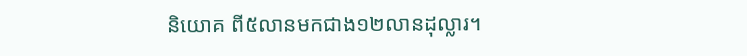និយោគ ពី៥លានមកជាង១២លានដុល្លារ។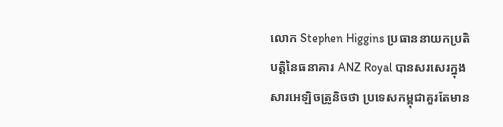លោក Stephen Higgins ប្រធាននាយកប្រតិបត្តិនៃធនាគារ ANZ Royal បានសរសេរក្នុងសារអេឡិចត្រូនិចថា ប្រទេសកម្ពុជាគួរតែមាន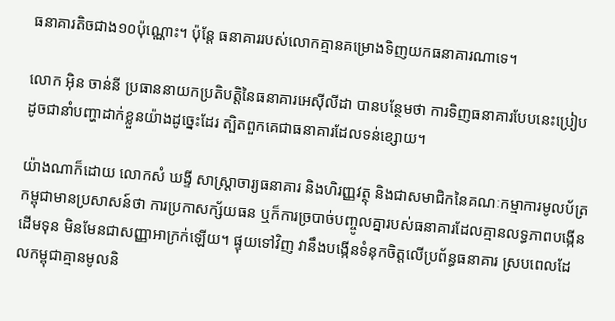ធនាគារតិចជាង១០ប៉ុណ្ណោះ។ ប៉ុន្តែ ធនាគាររបស់លោកគ្មានគម្រោងទិញយកធនាគារណាទេ។

លោក អ៊ិន ចាន់នី ប្រធាននាយកប្រតិបត្តិនៃធនាគារអេស៊ីលីដា បានបន្ថែមថា ការទិញធនាគារបែបនេះប្រៀបដូចជានាំបញ្ហាដាក់ខ្លួនយ៉ាងដូច្នេះដែរ ត្បិតពួកគេជាធនាគារដែលទន់ខ្សោយ។

យ៉ាងណាក៏ដោយ លោកសំ ឃង្ទី សាស្ត្រាចារ្យធនាគារ និងហិរញ្ញវត្ថុ និងជាសមាជិកនៃគណៈកម្មាការមូលប័ត្រកម្ពុជាមានប្រសាសន៍ថា ការប្រកាសក្ស័យធន ឬក៏ការច្របាច់បញ្ចូលគ្នារបស់ធនាគារដែលគ្មានលទ្ធភាពបង្កើនដើមទុន មិនមែនជាសញ្ញាអាក្រក់ឡើយ។ ផ្ទុយទៅវិញ វានឹងបង្កើនទំនុកចិត្តលើប្រព័ន្ធធនាគារ ស្របពេលដែលកម្ពុជាគ្មានមូលនិ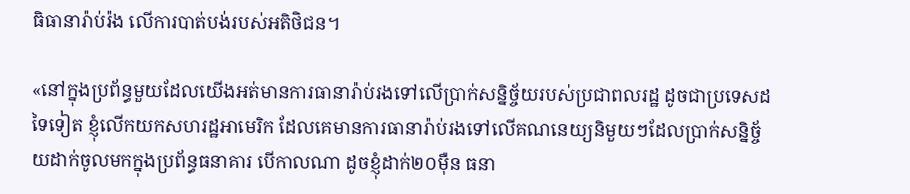ធិធានារ៉ាប់រ៉ង លើការបាត់បង់របស់អតិថិជន។

«នៅក្នុងប្រព័ន្ធមួយដែលយើងអត់មានការធានារ៉ាប់រងទៅលើប្រាក់សន្និច្ច័យរបស់ប្រជាពលរដ្ឋ ដូចជាប្រទេសដទៃទៀត ខ្ញុំលើកយកសហរដ្ឋអាមេរិក ដែលគេមានការធានារ៉ាប់រងទៅលើគណនេយ្យនិមួយៗដែលប្រាក់សន្និច្ច័យដាក់ចូលមកក្នុងប្រព័ន្ធធនាគារ បើកាលណា ដូចខ្ញុំដាក់២០ម៉ឺន ធនា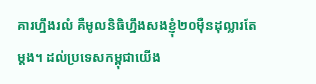គារហ្នឹងរលំ គឺមូលនិធិហ្នឹងសងខ្ញុំ២០ម៉ឺនដុល្លារតែម្តង។ ដល់ប្រទេសកម្ពុជាយើង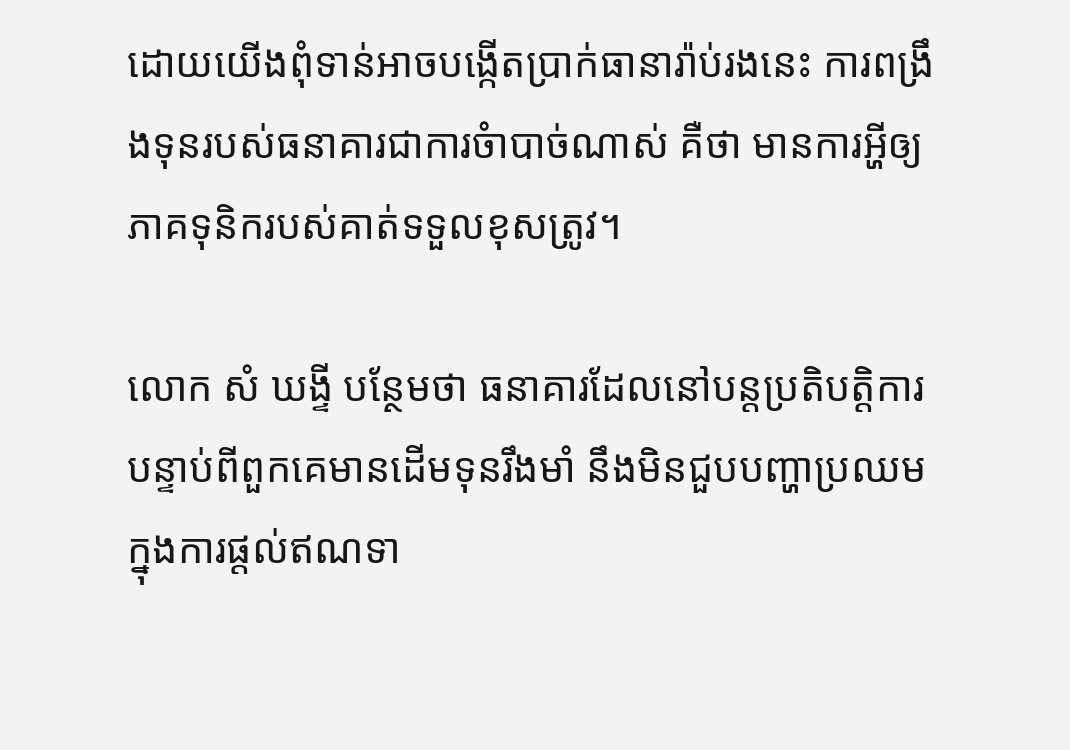ដោយយើងពុំទាន់អាចបង្កើតប្រាក់ធានារ៉ាប់រងនេះ ការពង្រឹងទុនរបស់ធនាគារជាការចំាបាច់ណាស់ គឺថា មានការអ្ហីឲ្យភាគទុនិករបស់គាត់ទទួលខុសត្រូវ។

លោក សំ ឃង្ទី បន្ថែមថា ធនាគារដែលនៅបន្តប្រតិបត្តិការបន្ទាប់ពីពួកគេមានដើមទុនរឹងមាំ នឹងមិនជួបបញ្ហាប្រឈមក្នុងការផ្តល់ឥណទា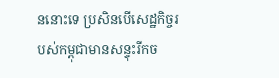ននោះទេ ប្រសិនបើសេដ្ឋកិច្ចរបស់កម្ពុជាមានសន្ទុះរីកច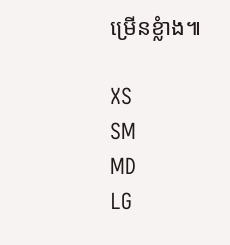ម្រើនខ្លំាង៕

XS
SM
MD
LG